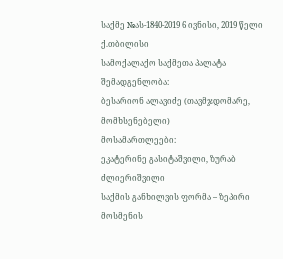საქმე №ას-1840-2019 6 ივნისი, 2019 წელი
ქ.თბილისი
სამოქალაქო საქმეთა პალატა
შემადგენლობა:
ბესარიონ ალავიძე (თავმჯდომარე, მომხსენებელი)
მოსამართლეები:
ეკატერინე გასიტაშვილი, ზურაბ ძლიერიშვილი
საქმის განხილვის ფორმა – ზეპირი მოსმენის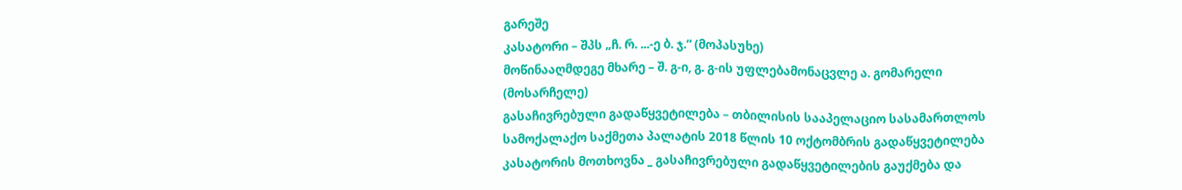გარეშე
კასატორი – შპს „ჩ. რ. ...-ე ბ. ჯ.“ (მოპასუხე)
მოწინააღმდეგე მხარე – შ. გ-ი, გ. გ-ის უფლებამონაცვლე ა. გომარელი (მოსარჩელე)
გასაჩივრებული გადაწყვეტილება – თბილისის სააპელაციო სასამართლოს სამოქალაქო საქმეთა პალატის 2018 წლის 10 ოქტომბრის გადაწყვეტილება
კასატორის მოთხოვნა _ გასაჩივრებული გადაწყვეტილების გაუქმება და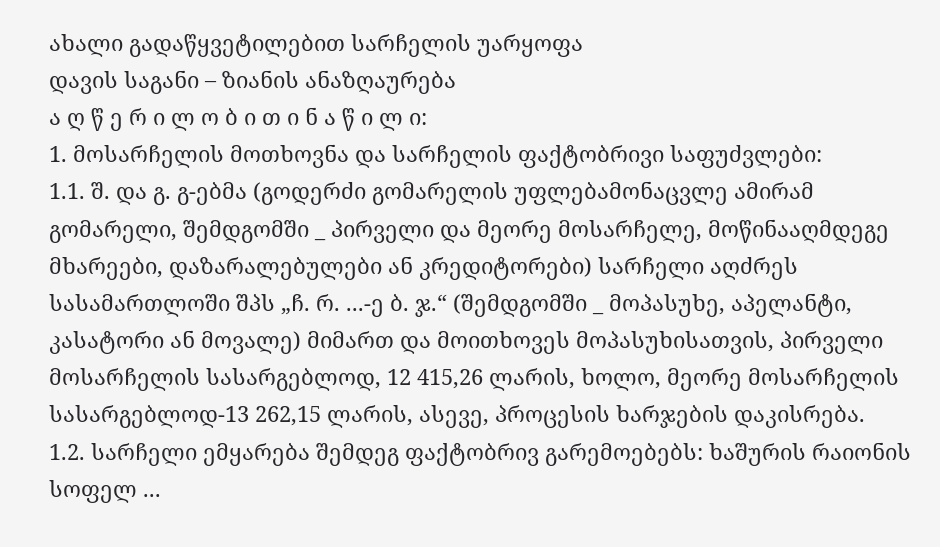ახალი გადაწყვეტილებით სარჩელის უარყოფა
დავის საგანი – ზიანის ანაზღაურება
ა ღ წ ე რ ი ლ ო ბ ი თ ი ნ ა წ ი ლ ი:
1. მოსარჩელის მოთხოვნა და სარჩელის ფაქტობრივი საფუძვლები:
1.1. შ. და გ. გ-ებმა (გოდერძი გომარელის უფლებამონაცვლე ამირამ გომარელი, შემდგომში _ პირველი და მეორე მოსარჩელე, მოწინააღმდეგე მხარეები, დაზარალებულები ან კრედიტორები) სარჩელი აღძრეს სასამართლოში შპს „ჩ. რ. ...-ე ბ. ჯ.“ (შემდგომში _ მოპასუხე, აპელანტი, კასატორი ან მოვალე) მიმართ და მოითხოვეს მოპასუხისათვის, პირველი მოსარჩელის სასარგებლოდ, 12 415,26 ლარის, ხოლო, მეორე მოსარჩელის სასარგებლოდ-13 262,15 ლარის, ასევე, პროცესის ხარჯების დაკისრება.
1.2. სარჩელი ემყარება შემდეგ ფაქტობრივ გარემოებებს: ხაშურის რაიონის სოფელ ...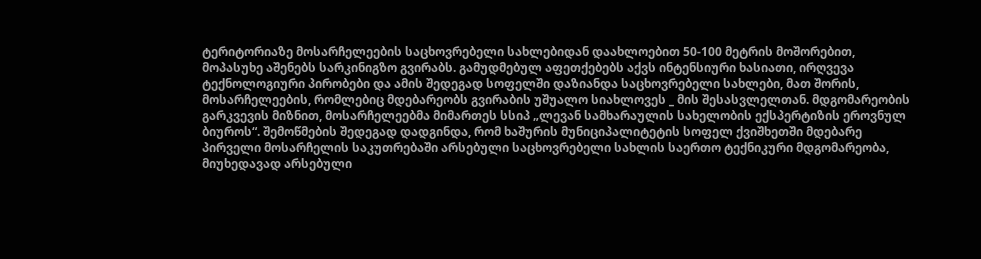ტერიტორიაზე მოსარჩელეების საცხოვრებელი სახლებიდან დაახლოებით 50-100 მეტრის მოშორებით, მოპასუხე აშენებს სარკინიგზო გვირაბს. გამუდმებულ აფეთქებებს აქვს ინტენსიური ხასიათი, ირღვევა ტექნოლოგიური პირობები და ამის შედეგად სოფელში დაზიანდა საცხოვრებელი სახლები, მათ შორის, მოსარჩელეების, რომლებიც მდებარეობს გვირაბის უშუალო სიახლოვეს _ მის შესასვლელთან. მდგომარეობის გარკვევის მიზნით, მოსარჩელეებმა მიმართეს სსიპ „ლევან სამხარაულის სახელობის ექსპერტიზის ეროვნულ ბიუროს“. შემოწმების შედეგად დადგინდა, რომ ხაშურის მუნიციპალიტეტის სოფელ ქვიშხეთში მდებარე პირველი მოსარჩელის საკუთრებაში არსებული საცხოვრებელი სახლის საერთო ტექნიკური მდგომარეობა, მიუხედავად არსებული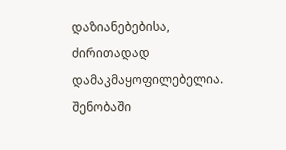დაზიანებებისა, ძირითადად დამაკმაყოფილებელია. შენობაში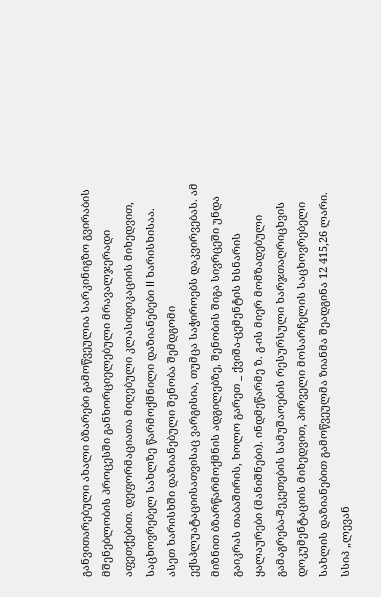განვითარებული ახალი ბზარები გამოწვეულია სარკინიგზო გვირაბის მშენებლობის პროცესში განხორციელებული მრავალჯერადი აფეთქებით. დეფორმაციათა მიღებული კლასიფიკაციის მიხედვით, საცხოვრებელ სახლზე წარმოქმნილი დაზიანებები II ხარისხისაა. ასეთ ხარისხში დაზიანებული შენობა შემდგომი ექსპლუატაციისათვისაც ვარგისია, თუმცა საჭიროებს დაკვირვებას. ამ მიზნით ბზარწარმოქმნის ადგილებზე, შენობის შიგა სივრცეში უნდა გაიკრას თაბაშირის, ხოლო გარეთ _ ქვიშა-ცემენტის ხსნარის ყალაურები (მანიშნები). ინდმეწარმე ზ. გ-ის მიერ მომზადებული გამაგრება-შეკეთების სამუშაოების რესურსული ხარჯთაღრიცხვის დოკუმენტაციის მიხედვით, პირველი მოსარჩელის საცხოვრებელი სახლის დაზიანებით გამოწვეულმა ზიანმა შეადგინა 12 415,26 ლარი. სსიპ „ლევან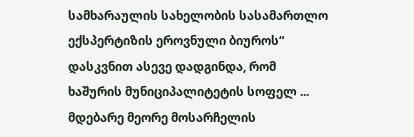სამხარაულის სახელობის სასამართლო ექსპერტიზის ეროვნული ბიუროს“ დასკვნით ასევე დადგინდა, რომ ხაშურის მუნიციპალიტეტის სოფელ ... მდებარე მეორე მოსარჩელის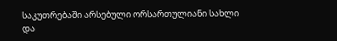საკუთრებაში არსებული ორსართულიანი სახლი და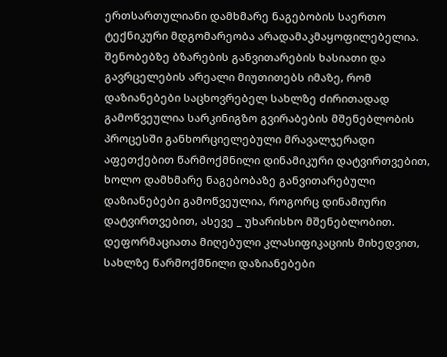ერთსართულიანი დამხმარე ნაგებობის საერთო ტექნიკური მდგომარეობა არადამაკმაყოფილებელია. შენობებზე ბზარების განვითარების ხასიათი და გავრცელების არეალი მიუთითებს იმაზე, რომ დაზიანებები საცხოვრებელ სახლზე ძირითადად გამოწვეულია სარკინიგზო გვირაბების მშენებლობის პროცესში განხორციელებული მრავალჯერადი აფეთქებით წარმოქმნილი დინამიკური დატვირთვებით, ხოლო დამხმარე ნაგებობაზე განვითარებული დაზიანებები გამოწვეულია, როგორც დინამიური დატვირთვებით, ასევე _ უხარისხო მშენებლობით. დეფორმაციათა მიღებული კლასიფიკაციის მიხედვით, სახლზე წარმოქმნილი დაზიანებები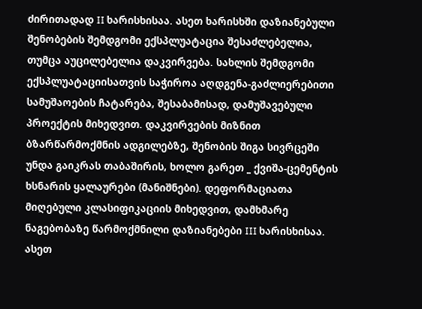ძირითადად II ხარისხისაა. ასეთ ხარისხში დაზიანებული შენობების შემდგომი ექსპლუატაცია შესაძლებელია, თუმცა აუცილებელია დაკვირვება. სახლის შემდგომი ექსპლუატაციისათვის საჭიროა აღდგენა-გაძლიერებითი სამუშაოების ჩატარება, შესაბამისად, დამუშავებული პროექტის მიხედვით. დაკვირვების მიზნით ბზარწარმოქმნის ადგილებზე, შენობის შიგა სივრცეში უნდა გაიკრას თაბაშირის, ხოლო გარეთ _ ქვიშა-ცემენტის ხსნარის ყალაურები (მანიშნები). დეფორმაციათა მიღებული კლასიფიკაციის მიხედვით, დამხმარე ნაგებობაზე წარმოქმნილი დაზიანებები III ხარისხისაა. ასეთ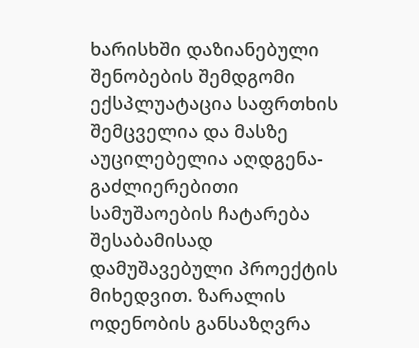ხარისხში დაზიანებული შენობების შემდგომი ექსპლუატაცია საფრთხის შემცველია და მასზე აუცილებელია აღდგენა-გაძლიერებითი სამუშაოების ჩატარება შესაბამისად დამუშავებული პროექტის მიხედვით. ზარალის ოდენობის განსაზღვრა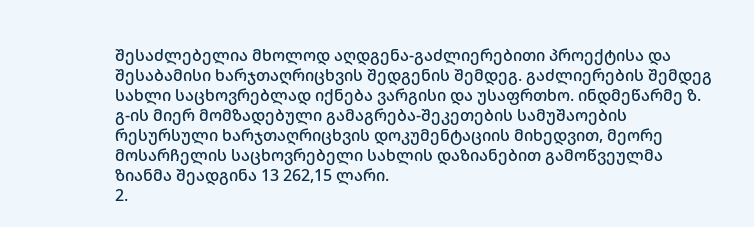შესაძლებელია მხოლოდ აღდგენა-გაძლიერებითი პროექტისა და შესაბამისი ხარჯთაღრიცხვის შედგენის შემდეგ. გაძლიერების შემდეგ სახლი საცხოვრებლად იქნება ვარგისი და უსაფრთხო. ინდმეწარმე ზ. გ-ის მიერ მომზადებული გამაგრება-შეკეთების სამუშაოების რესურსული ხარჯთაღრიცხვის დოკუმენტაციის მიხედვით, მეორე მოსარჩელის საცხოვრებელი სახლის დაზიანებით გამოწვეულმა ზიანმა შეადგინა 13 262,15 ლარი.
2.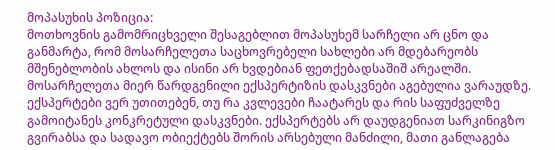მოპასუხის პოზიცია:
მოთხოვნის გამომრიცხველი შესაგებლით მოპასუხემ სარჩელი არ ცნო და განმარტა, რომ მოსარჩელეთა საცხოვრებელი სახლები არ მდებარეობს მშენებლობის ახლოს და ისინი არ ხვდებიან ფეთქებადსაშიშ არეალში. მოსარჩელეთა მიერ წარდგენილი ექსპერტიზის დასკვნები აგებულია ვარაუდზე. ექსპერტები ვერ უთითებენ, თუ რა კვლევები ჩაატარეს და რის საფუძველზე გამოიტანეს კონკრეტული დასკვნები. ექსპერტებს არ დაუდგენიათ სარკინიგზო გვირაბსა და სადავო ობიექტებს შორის არსებული მანძილი, მათი განლაგება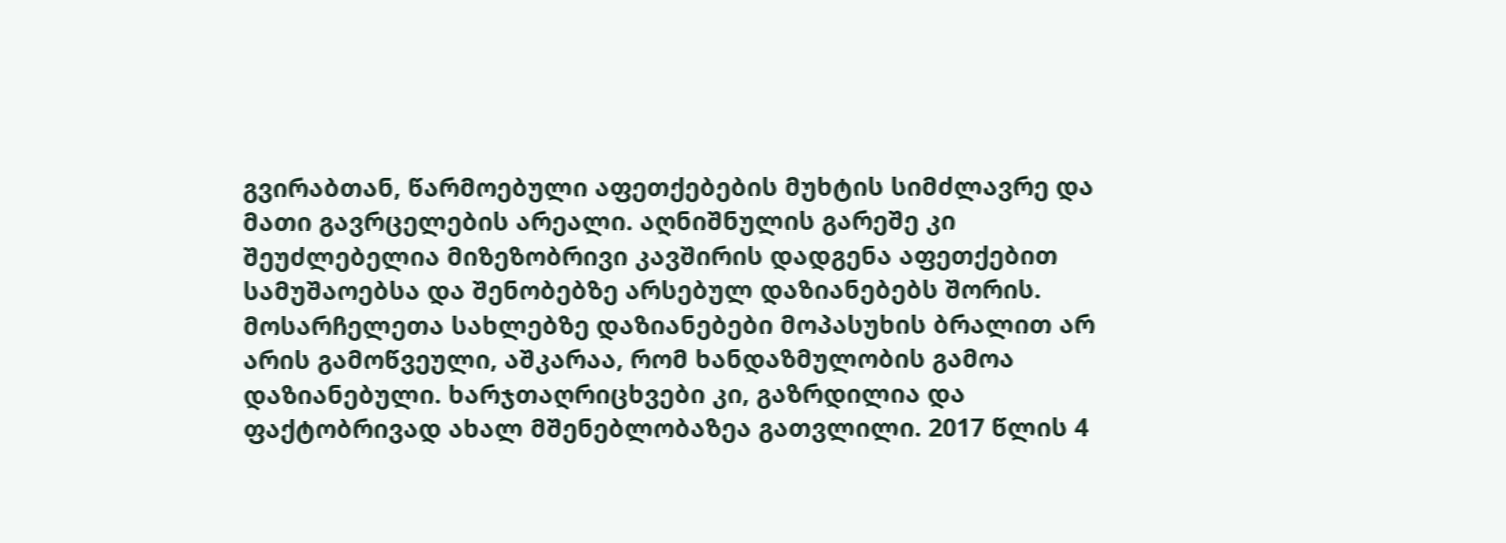გვირაბთან, წარმოებული აფეთქებების მუხტის სიმძლავრე და მათი გავრცელების არეალი. აღნიშნულის გარეშე კი შეუძლებელია მიზეზობრივი კავშირის დადგენა აფეთქებით სამუშაოებსა და შენობებზე არსებულ დაზიანებებს შორის. მოსარჩელეთა სახლებზე დაზიანებები მოპასუხის ბრალით არ არის გამოწვეული, აშკარაა, რომ ხანდაზმულობის გამოა დაზიანებული. ხარჯთაღრიცხვები კი, გაზრდილია და ფაქტობრივად ახალ მშენებლობაზეა გათვლილი. 2017 წლის 4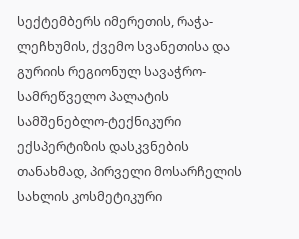სექტემბერს იმერეთის, რაჭა-ლეჩხუმის, ქვემო სვანეთისა და გურიის რეგიონულ სავაჭრო-სამრეწველო პალატის სამშენებლო-ტექნიკური ექსპერტიზის დასკვნების თანახმად, პირველი მოსარჩელის სახლის კოსმეტიკური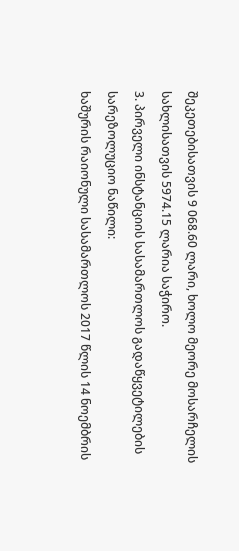შეკეთებისათვის 9 068.60 ლარი, ხოლო მეორე მოსარჩელის სახლისათვის 5974.15 ლარია საჭირო.
3. პირველი ინსტანციის სასამართლოს გადაწყვეტილების სარეზოლუციო ნაწილი:
ხაშურის რაიონული სასამართლოს 2017 წლის 14 ნოემბრის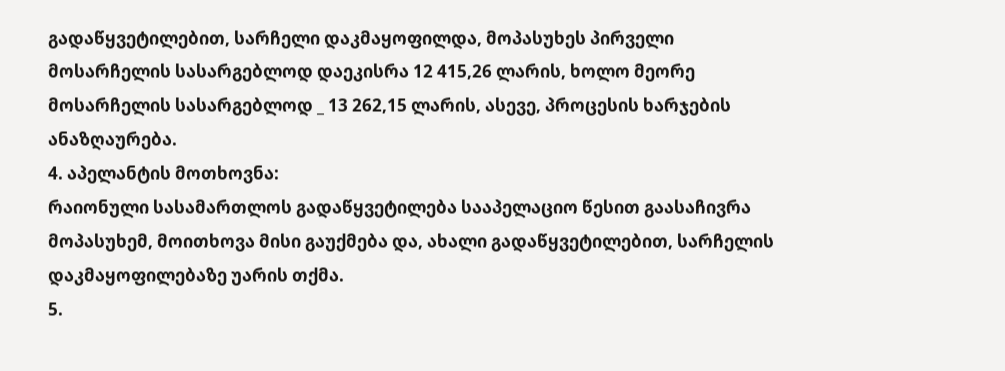გადაწყვეტილებით, სარჩელი დაკმაყოფილდა, მოპასუხეს პირველი მოსარჩელის სასარგებლოდ დაეკისრა 12 415,26 ლარის, ხოლო მეორე მოსარჩელის სასარგებლოდ _ 13 262,15 ლარის, ასევე, პროცესის ხარჯების ანაზღაურება.
4. აპელანტის მოთხოვნა:
რაიონული სასამართლოს გადაწყვეტილება სააპელაციო წესით გაასაჩივრა მოპასუხემ, მოითხოვა მისი გაუქმება და, ახალი გადაწყვეტილებით, სარჩელის დაკმაყოფილებაზე უარის თქმა.
5.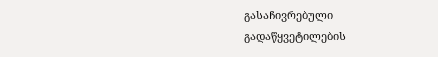გასაჩივრებული გადაწყვეტილების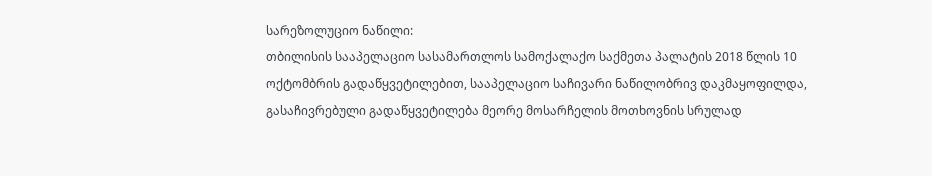სარეზოლუციო ნაწილი:
თბილისის სააპელაციო სასამართლოს სამოქალაქო საქმეთა პალატის 2018 წლის 10 ოქტომბრის გადაწყვეტილებით, სააპელაციო საჩივარი ნაწილობრივ დაკმაყოფილდა, გასაჩივრებული გადაწყვეტილება მეორე მოსარჩელის მოთხოვნის სრულად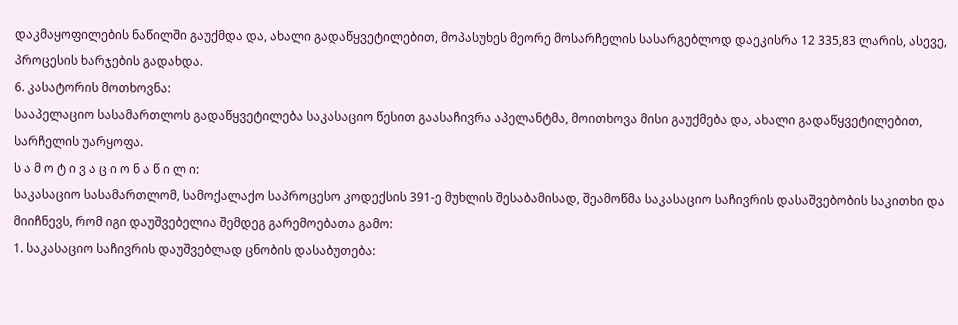დაკმაყოფილების ნაწილში გაუქმდა და, ახალი გადაწყვეტილებით, მოპასუხეს მეორე მოსარჩელის სასარგებლოდ დაეკისრა 12 335,83 ლარის, ასევე, პროცესის ხარჯების გადახდა.
6. კასატორის მოთხოვნა:
სააპელაციო სასამართლოს გადაწყვეტილება საკასაციო წესით გაასაჩივრა აპელანტმა, მოითხოვა მისი გაუქმება და, ახალი გადაწყვეტილებით, სარჩელის უარყოფა.
ს ა მ ო ტ ი ვ ა ც ი ო ნ ა წ ი ლ ი:
საკასაციო სასამართლომ, სამოქალაქო საპროცესო კოდექსის 391-ე მუხლის შესაბამისად, შეამოწმა საკასაციო საჩივრის დასაშვებობის საკითხი და მიიჩნევს, რომ იგი დაუშვებელია შემდეგ გარემოებათა გამო:
1. საკასაციო საჩივრის დაუშვებლად ცნობის დასაბუთება: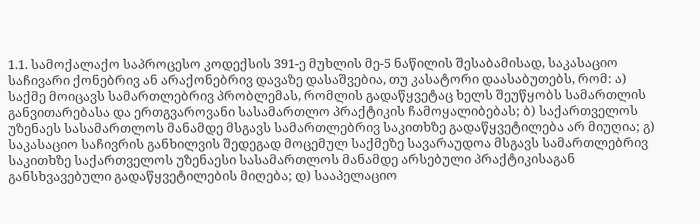1.1. სამოქალაქო საპროცესო კოდექსის 391-ე მუხლის მე-5 ნაწილის შესაბამისად, საკასაციო საჩივარი ქონებრივ ან არაქონებრივ დავაზე დასაშვებია, თუ კასატორი დაასაბუთებს, რომ: ა) საქმე მოიცავს სამართლებრივ პრობლემას, რომლის გადაწყვეტაც ხელს შეუწყობს სამართლის განვითარებასა და ერთგვაროვანი სასამართლო პრაქტიკის ჩამოყალიბებას; ბ) საქართველოს უზენაეს სასამართლოს მანამდე მსგავს სამართლებრივ საკითხზე გადაწყვეტილება არ მიუღია; გ) საკასაციო საჩივრის განხილვის შედეგად მოცემულ საქმეზე სავარაუდოა მსგავს სამართლებრივ საკითხზე საქართველოს უზენაესი სასამართლოს მანამდე არსებული პრაქტიკისაგან განსხვავებული გადაწყვეტილების მიღება; დ) სააპელაციო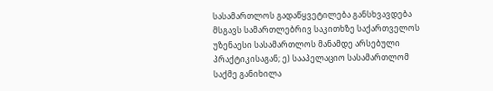სასამართლოს გადაწყვეტილება განსხვავდება მსგავს სამართლებრივ საკითხზე საქართველოს უზენაესი სასამართლოს მანამდე არსებული პრაქტიკისაგან; ე) სააპელაციო სასამართლომ საქმე განიხილა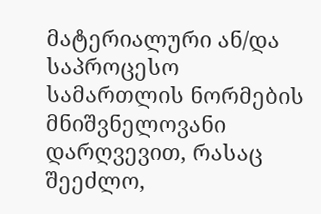მატერიალური ან/და საპროცესო სამართლის ნორმების მნიშვნელოვანი დარღვევით, რასაც შეეძლო,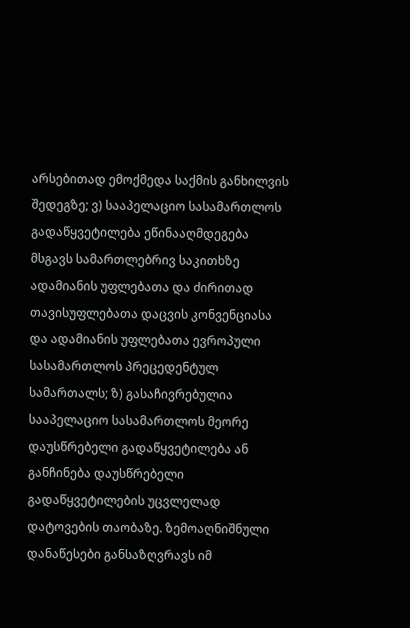არსებითად ემოქმედა საქმის განხილვის შედეგზე; ვ) სააპელაციო სასამართლოს გადაწყვეტილება ეწინააღმდეგება მსგავს სამართლებრივ საკითხზე ადამიანის უფლებათა და ძირითად თავისუფლებათა დაცვის კონვენციასა და ადამიანის უფლებათა ევროპული სასამართლოს პრეცედენტულ სამართალს; ზ) გასაჩივრებულია სააპელაციო სასამართლოს მეორე დაუსწრებელი გადაწყვეტილება ან განჩინება დაუსწრებელი გადაწყვეტილების უცვლელად დატოვების თაობაზე. ზემოაღნიშნული დანაწესები განსაზღვრავს იმ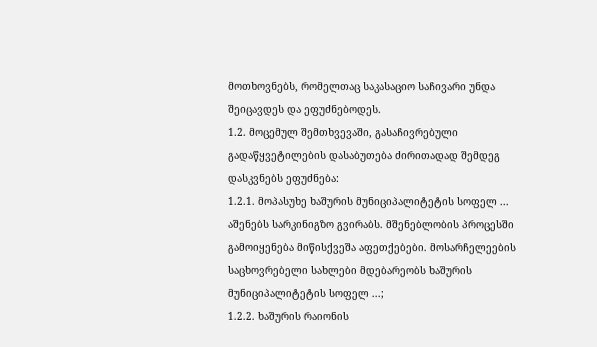მოთხოვნებს, რომელთაც საკასაციო საჩივარი უნდა შეიცავდეს და ეფუძნებოდეს.
1.2. მოცემულ შემთხვევაში, გასაჩივრებული გადაწყვეტილების დასაბუთება ძირითადად შემდეგ დასკვნებს ეფუძნება:
1.2.1. მოპასუხე ხაშურის მუნიციპალიტეტის სოფელ ... აშენებს სარკინიგზო გვირაბს. მშენებლობის პროცესში გამოიყენება მიწისქვეშა აფეთქებები. მოსარჩელეების საცხოვრებელი სახლები მდებარეობს ხაშურის მუნიციპალიტეტის სოფელ ...;
1.2.2. ხაშურის რაიონის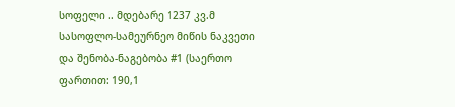სოფელი .. მდებარე 1237 კვ.მ სასოფლო-სამეურნეო მიწის ნაკვეთი და შენობა-ნაგებობა #1 (საერთო ფართით: 190,1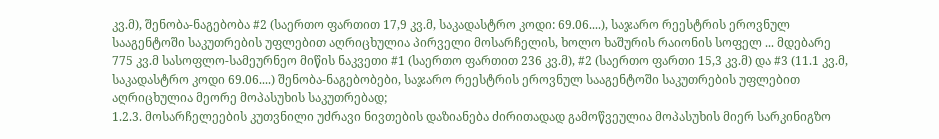კვ.მ), შენობა-ნაგებობა #2 (საერთო ფართით 17,9 კვ.მ, საკადასტრო კოდი: 69.06....), საჯარო რეესტრის ეროვნულ სააგენტოში საკუთრების უფლებით აღრიცხულია პირველი მოსარჩელის, ხოლო ხაშურის რაიონის სოფელ ... მდებარე 775 კვ.მ სასოფლო-სამეურნეო მიწის ნაკვეთი #1 (საერთო ფართით 236 კვ.მ), #2 (საერთო ფართი 15,3 კვ.მ) და #3 (11.1 კვ.მ, საკადასტრო კოდი 69.06....) შენობა-ნაგებობები, საჯარო რეესტრის ეროვნულ სააგენტოში საკუთრების უფლებით აღრიცხულია მეორე მოპასუხის საკუთრებად;
1.2.3. მოსარჩელეების კუთვნილი უძრავი ნივთების დაზიანება ძირითადად გამოწვეულია მოპასუხის მიერ სარკინიგზო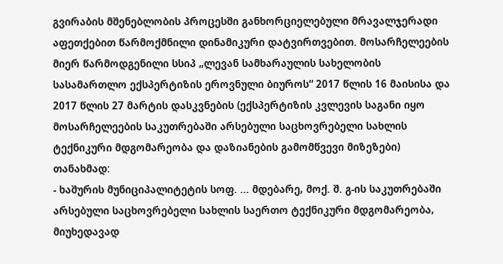გვირაბის მშენებლობის პროცესში განხორციელებული მრავალჯერადი აფეთქებით წარმოქმნილი დინამიკური დატვირთვებით. მოსარჩელეების მიერ წარმოდგენილი სსიპ „ლევან სამხარაულის სახელობის სასამართლო ექსპერტიზის ეროვნული ბიუროს“ 2017 წლის 16 მაისისა და 2017 წლის 27 მარტის დასკვნების (ექსპერტიზის კვლევის საგანი იყო მოსარჩელეების საკუთრებაში არსებული საცხოვრებელი სახლის ტექნიკური მდგომარეობა და დაზიანების გამომწვევი მიზეზები) თანახმად:
- ხაშურის მუნიციპალიტეტის სოფ. ... მდებარე, მოქ. შ. გ-ის საკუთრებაში არსებული საცხოვრებელი სახლის საერთო ტექნიკური მდგომარეობა, მიუხედავად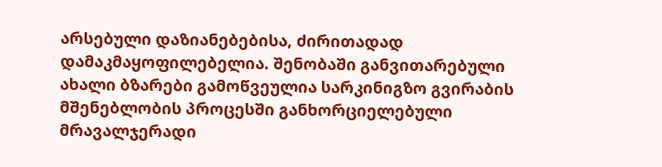არსებული დაზიანებებისა, ძირითადად დამაკმაყოფილებელია. შენობაში განვითარებული ახალი ბზარები გამოწვეულია სარკინიგზო გვირაბის მშენებლობის პროცესში განხორციელებული მრავალჯერადი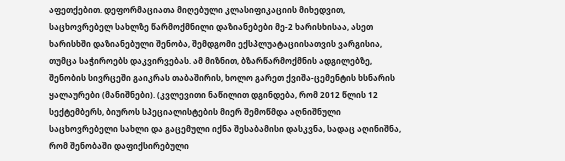აფეთქებით. დეფორმაციათა მიღებული კლასიფიკაციის მიხედვით, საცხოვრებელ სახლზე წარმოქმნილი დაზიანებები მე-2 ხარისხისაა, ასეთ ხარისხში დაზიანებული შენობა, შემდგომი ექსპლუატაციისათვის ვარგისია, თუმცა საჭიროებს დაკვირვებას. ამ მიზნით, ბზარწარმოქმნის ადგილებზე, შენობის სივრცეში გაიკრას თაბაშირის, ხოლო გარეთ ქვიშა-ცემენტის ხსნარის ყალაურები (მანიშნები). (კვლევითი ნაწილით დგინდება, რომ 2012 წლის 12 სექტემბერს, ბიუროს სპეციალისტების მიერ შემოწმდა აღნიშნული საცხოვრებელი სახლი და გაცემული იქნა შესაბამისი დასკვნა, სადაც აღინიშნა, რომ შენობაში დაფიქსირებული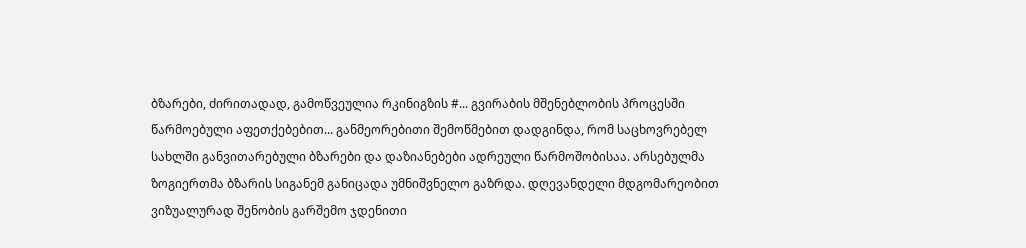ბზარები, ძირითადად, გამოწვეულია რკინიგზის #... გვირაბის მშენებლობის პროცესში წარმოებული აფეთქებებით... განმეორებითი შემოწმებით დადგინდა, რომ საცხოვრებელ სახლში განვითარებული ბზარები და დაზიანებები ადრეული წარმოშობისაა. არსებულმა ზოგიერთმა ბზარის სიგანემ განიცადა უმნიშვნელო გაზრდა. დღევანდელი მდგომარეობით ვიზუალურად შენობის გარშემო ჯდენითი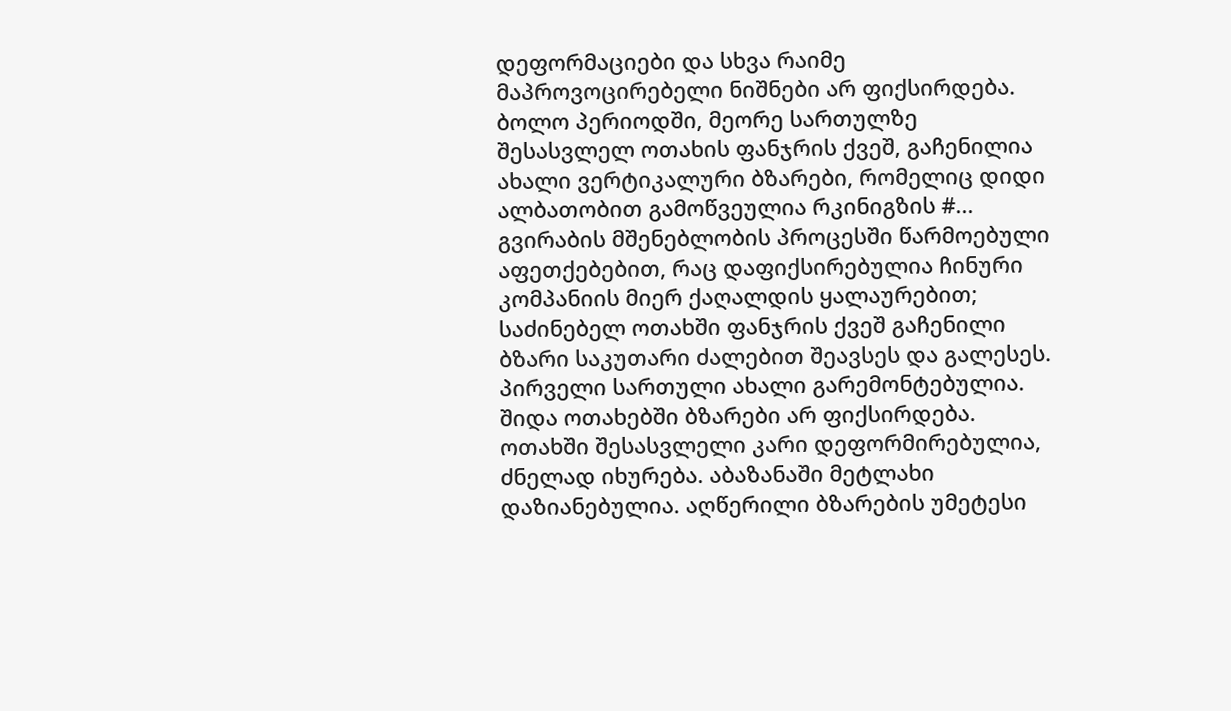დეფორმაციები და სხვა რაიმე მაპროვოცირებელი ნიშნები არ ფიქსირდება. ბოლო პერიოდში, მეორე სართულზე შესასვლელ ოთახის ფანჯრის ქვეშ, გაჩენილია ახალი ვერტიკალური ბზარები, რომელიც დიდი ალბათობით გამოწვეულია რკინიგზის #... გვირაბის მშენებლობის პროცესში წარმოებული აფეთქებებით, რაც დაფიქსირებულია ჩინური კომპანიის მიერ ქაღალდის ყალაურებით; საძინებელ ოთახში ფანჯრის ქვეშ გაჩენილი ბზარი საკუთარი ძალებით შეავსეს და გალესეს. პირველი სართული ახალი გარემონტებულია. შიდა ოთახებში ბზარები არ ფიქსირდება. ოთახში შესასვლელი კარი დეფორმირებულია, ძნელად იხურება. აბაზანაში მეტლახი დაზიანებულია. აღწერილი ბზარების უმეტესი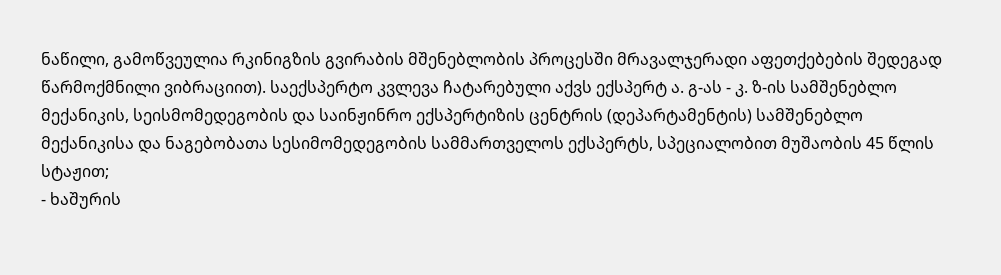ნაწილი, გამოწვეულია რკინიგზის გვირაბის მშენებლობის პროცესში მრავალჯერადი აფეთქებების შედეგად წარმოქმნილი ვიბრაციით). საექსპერტო კვლევა ჩატარებული აქვს ექსპერტ ა. გ-ას - კ. ზ-ის სამშენებლო მექანიკის, სეისმომედეგობის და საინჟინრო ექსპერტიზის ცენტრის (დეპარტამენტის) სამშენებლო მექანიკისა და ნაგებობათა სესიმომედეგობის სამმართველოს ექსპერტს, სპეციალობით მუშაობის 45 წლის სტაჟით;
- ხაშურის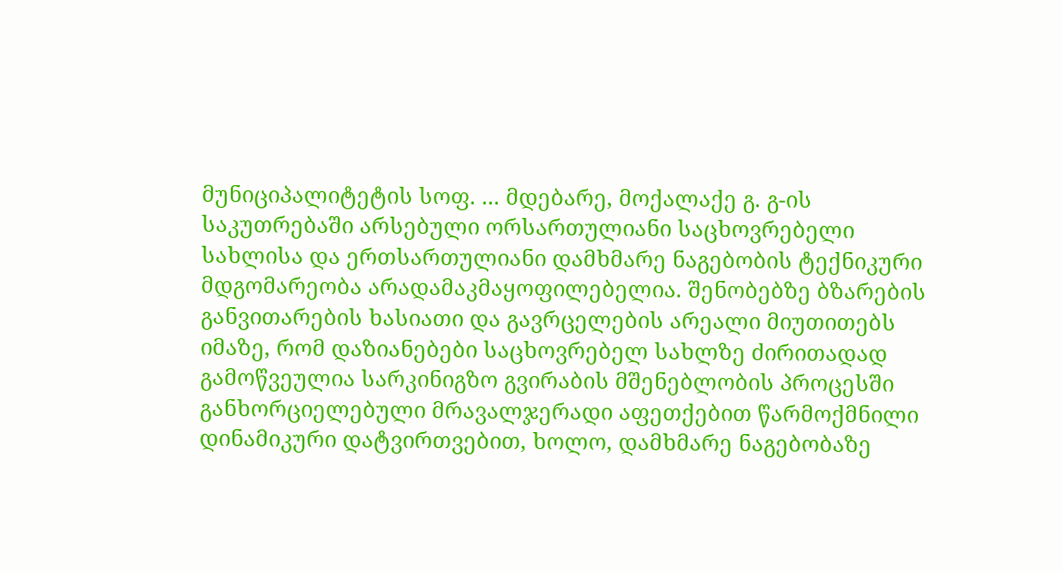მუნიციპალიტეტის სოფ. ... მდებარე, მოქალაქე გ. გ-ის საკუთრებაში არსებული ორსართულიანი საცხოვრებელი სახლისა და ერთსართულიანი დამხმარე ნაგებობის ტექნიკური მდგომარეობა არადამაკმაყოფილებელია. შენობებზე ბზარების განვითარების ხასიათი და გავრცელების არეალი მიუთითებს იმაზე, რომ დაზიანებები საცხოვრებელ სახლზე ძირითადად გამოწვეულია სარკინიგზო გვირაბის მშენებლობის პროცესში განხორციელებული მრავალჯერადი აფეთქებით წარმოქმნილი დინამიკური დატვირთვებით, ხოლო, დამხმარე ნაგებობაზე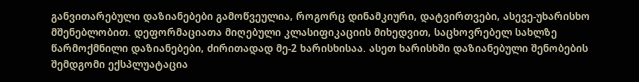განვითარებული დაზიანებები გამოწვეულია, როგორც დინამკიური, დატვირთვები, ასევე-უხარისხო მშენებლობით. დეფორმაციათა მიღებული კლასიფიკაციის მიხედვით, საცხოვრებელ სახლზე წარმოქმნილი დაზიანებები, ძირითადად მე-2 ხარისხისაა. ასეთ ხარისხში დაზიანებული შენობების შემდგომი ექსპლუატაცია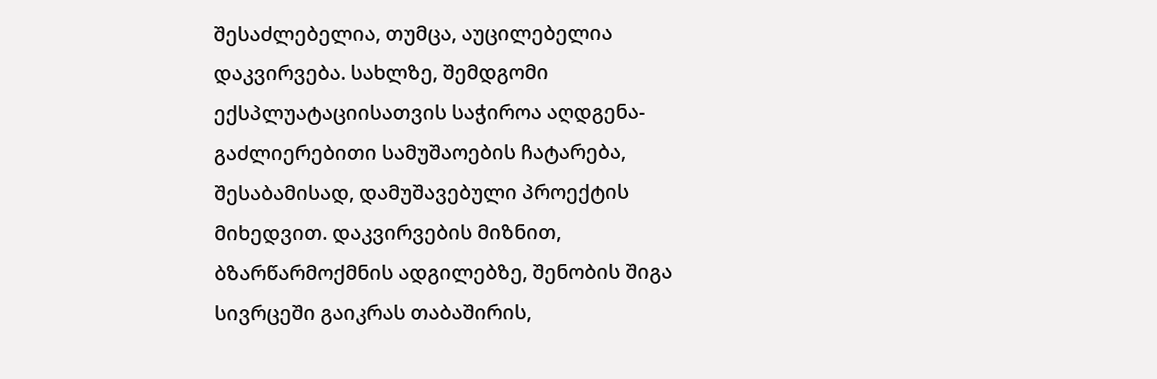შესაძლებელია, თუმცა, აუცილებელია დაკვირვება. სახლზე, შემდგომი ექსპლუატაციისათვის საჭიროა აღდგენა-გაძლიერებითი სამუშაოების ჩატარება, შესაბამისად, დამუშავებული პროექტის მიხედვით. დაკვირვების მიზნით, ბზარწარმოქმნის ადგილებზე, შენობის შიგა სივრცეში გაიკრას თაბაშირის,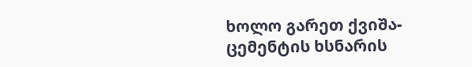ხოლო გარეთ ქვიშა-ცემენტის ხსნარის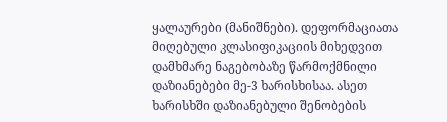ყალაურები (მანიშნები). დეფორმაციათა მიღებული კლასიფიკაციის მიხედვით დამხმარე ნაგებობაზე წარმოქმნილი დაზიანებები მე-3 ხარისხისაა. ასეთ ხარისხში დაზიანებული შენობების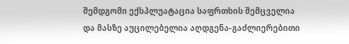შემდგომი ექსპლუატაცია საფრთხის შემცველია და მასზე აუცილებელია აღდგენა-გაძლიერებითი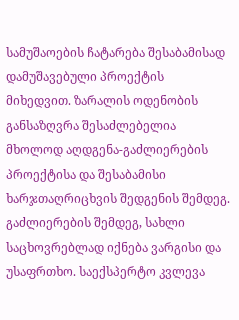სამუშაოების ჩატარება შესაბამისად დამუშავებული პროექტის მიხედვით. ზარალის ოდენობის განსაზღვრა შესაძლებელია მხოლოდ აღდგენა-გაძლიერების პროექტისა და შესაბამისი ხარჯთაღრიცხვის შედგენის შემდეგ. გაძლიერების შემდეგ, სახლი საცხოვრებლად იქნება ვარგისი და უსაფრთხო. საექსპერტო კვლევა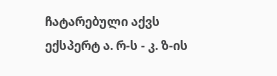ჩატარებული აქვს ექსპერტ ა. რ-ს - კ. ზ-ის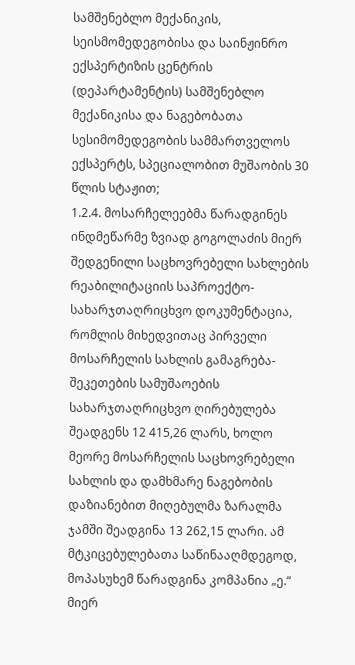სამშენებლო მექანიკის, სეისმომედეგობისა და საინჟინრო ექსპერტიზის ცენტრის (დეპარტამენტის) სამშენებლო მექანიკისა და ნაგებობათა სესიმომედეგობის სამმართველოს ექსპერტს, სპეციალობით მუშაობის 30 წლის სტაჟით;
1.2.4. მოსარჩელეებმა წარადგინეს ინდმეწარმე ზვიად გოგოლაძის მიერ შედგენილი საცხოვრებელი სახლების რეაბილიტაციის საპროექტო-სახარჯთაღრიცხვო დოკუმენტაცია, რომლის მიხედვითაც პირველი მოსარჩელის სახლის გამაგრება-შეკეთების სამუშაოების სახარჯთაღრიცხვო ღირებულება შეადგენს 12 415,26 ლარს, ხოლო მეორე მოსარჩელის საცხოვრებელი სახლის და დამხმარე ნაგებობის დაზიანებით მიღებულმა ზარალმა ჯამში შეადგინა 13 262,15 ლარი. ამ მტკიცებულებათა საწინააღმდეგოდ, მოპასუხემ წარადგინა კომპანია „ე.“ მიერ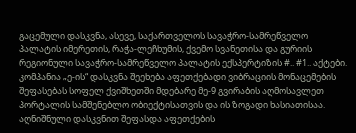გაცემული დასკვნა, ასევე, საქართველოს სავაჭრო-სამრეწველო პალატის იმერეთის, რაჭა-ლეჩხუმის, ქვემო სვანეთისა და გურიის რეგიონული სავაჭრო-სამრეწველო პალატის ექსპერტიზის #.. #1.. აქტები. კომპანია „ე-ის“ დასკვნა შეეხება აფეთქებადი ვიბრაციის მონაცემების შეფასებას სოფელ ქვიშხეთში მდებარე მე-9 გვირაბის აღმოსავლეთ პორტალის სამშენებლო ობიექტისათვის და ის ზოგადი ხასიათისაა. აღნიშნული დასკვნით შეფასდა აფეთქების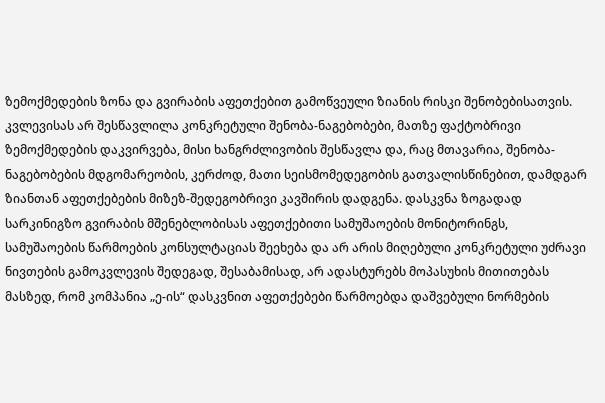ზემოქმედების ზონა და გვირაბის აფეთქებით გამოწვეული ზიანის რისკი შენობებისათვის. კვლევისას არ შესწავლილა კონკრეტული შენობა-ნაგებობები, მათზე ფაქტობრივი ზემოქმედების დაკვირვება, მისი ხანგრძლივობის შესწავლა და, რაც მთავარია, შენობა-ნაგებობების მდგომარეობის, კერძოდ, მათი სეისმომედეგობის გათვალისწინებით, დამდგარ ზიანთან აფეთქებების მიზეზ-შედეგობრივი კავშირის დადგენა. დასკვნა ზოგადად სარკინიგზო გვირაბის მშენებლობისას აფეთქებითი სამუშაოების მონიტორინგს, სამუშაოების წარმოების კონსულტაციას შეეხება და არ არის მიღებული კონკრეტული უძრავი ნივთების გამოკვლევის შედეგად, შესაბამისად, არ ადასტურებს მოპასუხის მითითებას მასზედ, რომ კომპანია „ე-ის“ დასკვნით აფეთქებები წარმოებდა დაშვებული ნორმების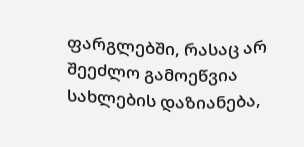ფარგლებში, რასაც არ შეეძლო გამოეწვია სახლების დაზიანება,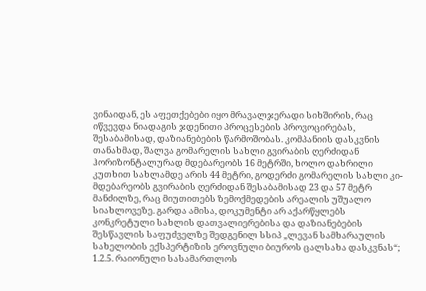ვინაიდან, ეს აფეთქებები იყო მრავალჯერადი სიხშირის, რაც იწვევდა ნიადაგის ჯდენითი პროცესების პროვოცირებას, შესაბამისად, დაზიანებების წარმოშობას. კომპანიის დასკვნის თანახმად, შალვა გომარელის სახლი გვირაბის ღერძიდან ჰორიზონტალურად მდებარეობს 16 მეტრში, ხოლო დახრილი კუთხით სახლამდე არის 44 მეტრი, გოდერძი გომარელის სახლი კი-მდებარეობს გვირაბის ღერძიდან შესაბამისად 23 და 57 მეტრ მანძილზე, რაც მიუთითებს ზემოქმედების არეალის უშუალო სიახლოვეზე. გარდა ამისა, დოკუმენტი არ აქარწყლებს კონკრეტული სახლის დათვალიერებისა და დაზიანებების შესწავლის საფუძველზე შედგენილ სსიპ „ლევან სამხარაულის სახელობის ექსპერტიზის ეროვნული ბიუროს ცალსახა დასკვნას“;
1.2.5. რაიონული სასამართლოს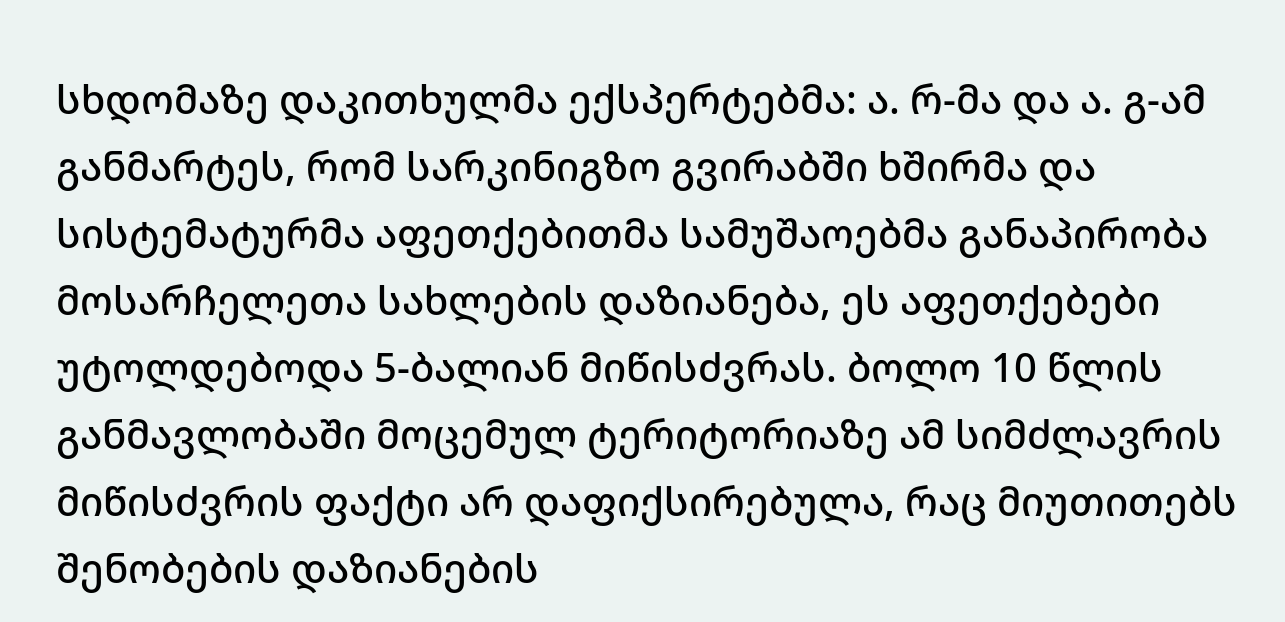სხდომაზე დაკითხულმა ექსპერტებმა: ა. რ-მა და ა. გ-ამ განმარტეს, რომ სარკინიგზო გვირაბში ხშირმა და სისტემატურმა აფეთქებითმა სამუშაოებმა განაპირობა მოსარჩელეთა სახლების დაზიანება, ეს აფეთქებები უტოლდებოდა 5-ბალიან მიწისძვრას. ბოლო 10 წლის განმავლობაში მოცემულ ტერიტორიაზე ამ სიმძლავრის მიწისძვრის ფაქტი არ დაფიქსირებულა, რაც მიუთითებს შენობების დაზიანების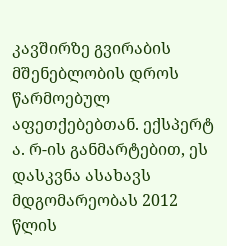კავშირზე გვირაბის მშენებლობის დროს წარმოებულ აფეთქებებთან. ექსპერტ ა. რ-ის განმარტებით, ეს დასკვნა ასახავს მდგომარეობას 2012 წლის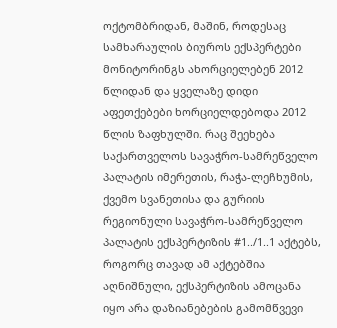ოქტომბრიდან, მაშინ, როდესაც სამხარაულის ბიუროს ექსპერტები მონიტორინგს ახორციელებენ 2012 წლიდან და ყველაზე დიდი აფეთქებები ხორციელდებოდა 2012 წლის ზაფხულში. რაც შეეხება საქართველოს სავაჭრო-სამრეწველო პალატის იმერეთის, რაჭა-ლეჩხუმის, ქვემო სვანეთისა და გურიის რეგიონული სავაჭრო-სამრეწველო პალატის ექსპერტიზის #1../1..1 აქტებს, როგორც თავად ამ აქტებშია აღნიშნული, ექსპერტიზის ამოცანა იყო არა დაზიანებების გამომწვევი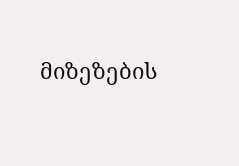მიზეზების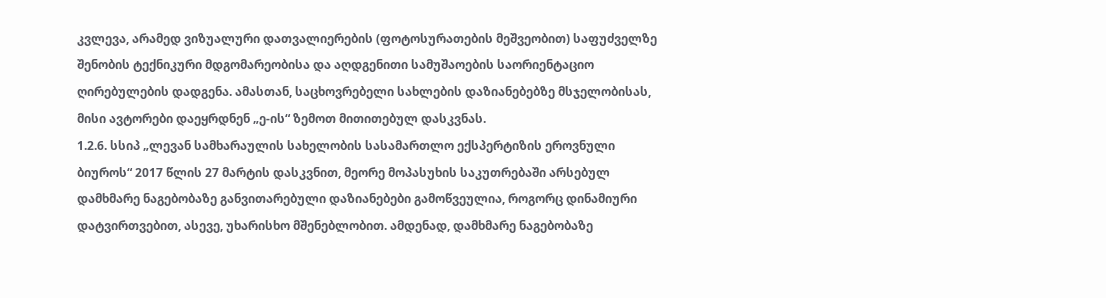კვლევა, არამედ ვიზუალური დათვალიერების (ფოტოსურათების მეშვეობით) საფუძველზე შენობის ტექნიკური მდგომარეობისა და აღდგენითი სამუშაოების საორიენტაციო ღირებულების დადგენა. ამასთან, საცხოვრებელი სახლების დაზიანებებზე მსჯელობისას, მისი ავტორები დაეყრდნენ „ე-ის“ ზემოთ მითითებულ დასკვნას.
1.2.6. სსიპ „ლევან სამხარაულის სახელობის სასამართლო ექსპერტიზის ეროვნული ბიუროს“ 2017 წლის 27 მარტის დასკვნით, მეორე მოპასუხის საკუთრებაში არსებულ დამხმარე ნაგებობაზე განვითარებული დაზიანებები გამოწვეულია, როგორც დინამიური დატვირთვებით, ასევე, უხარისხო მშენებლობით. ამდენად, დამხმარე ნაგებობაზე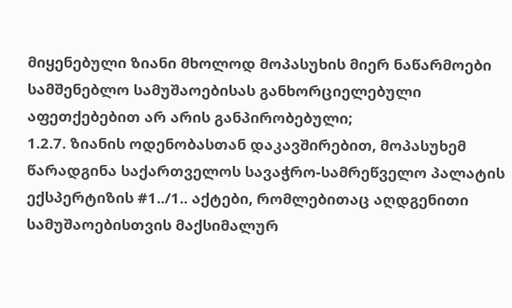მიყენებული ზიანი მხოლოდ მოპასუხის მიერ ნაწარმოები სამშენებლო სამუშაოებისას განხორციელებული აფეთქებებით არ არის განპირობებული;
1.2.7. ზიანის ოდენობასთან დაკავშირებით, მოპასუხემ წარადგინა საქართველოს სავაჭრო-სამრეწველო პალატის ექსპერტიზის #1../1.. აქტები, რომლებითაც აღდგენითი სამუშაოებისთვის მაქსიმალურ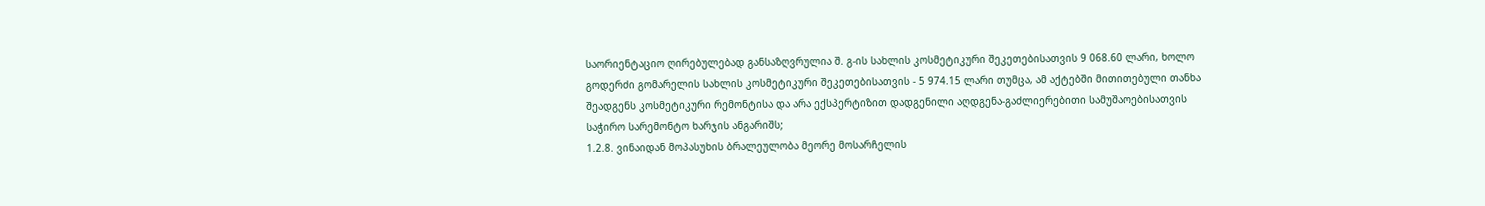საორიენტაციო ღირებულებად განსაზღვრულია შ. გ-ის სახლის კოსმეტიკური შეკეთებისათვის 9 068.60 ლარი, ხოლო გოდერძი გომარელის სახლის კოსმეტიკური შეკეთებისათვის - 5 974.15 ლარი თუმცა, ამ აქტებში მითითებული თანხა შეადგენს კოსმეტიკური რემონტისა და არა ექსპერტიზით დადგენილი აღდგენა-გაძლიერებითი სამუშაოებისათვის საჭირო სარემონტო ხარჯის ანგარიშს;
1.2.8. ვინაიდან მოპასუხის ბრალეულობა მეორე მოსარჩელის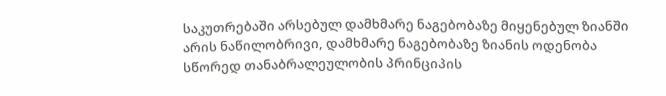საკუთრებაში არსებულ დამხმარე ნაგებობაზე მიყენებულ ზიანში არის ნაწილობრივი, დამხმარე ნაგებობაზე ზიანის ოდენობა სწორედ თანაბრალეულობის პრინციპის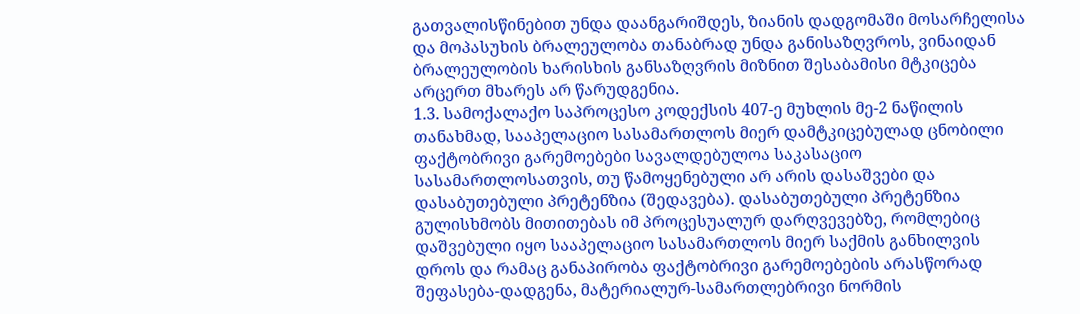გათვალისწინებით უნდა დაანგარიშდეს, ზიანის დადგომაში მოსარჩელისა და მოპასუხის ბრალეულობა თანაბრად უნდა განისაზღვროს, ვინაიდან ბრალეულობის ხარისხის განსაზღვრის მიზნით შესაბამისი მტკიცება არცერთ მხარეს არ წარუდგენია.
1.3. სამოქალაქო საპროცესო კოდექსის 407-ე მუხლის მე-2 ნაწილის თანახმად, სააპელაციო სასამართლოს მიერ დამტკიცებულად ცნობილი ფაქტობრივი გარემოებები სავალდებულოა საკასაციო სასამართლოსათვის, თუ წამოყენებული არ არის დასაშვები და დასაბუთებული პრეტენზია (შედავება). დასაბუთებული პრეტენზია გულისხმობს მითითებას იმ პროცესუალურ დარღვევებზე, რომლებიც დაშვებული იყო სააპელაციო სასამართლოს მიერ საქმის განხილვის დროს და რამაც განაპირობა ფაქტობრივი გარემოებების არასწორად შეფასება-დადგენა, მატერიალურ-სამართლებრივი ნორმის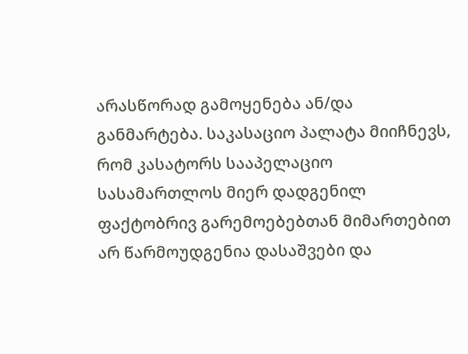არასწორად გამოყენება ან/და განმარტება. საკასაციო პალატა მიიჩნევს, რომ კასატორს სააპელაციო სასამართლოს მიერ დადგენილ ფაქტობრივ გარემოებებთან მიმართებით არ წარმოუდგენია დასაშვები და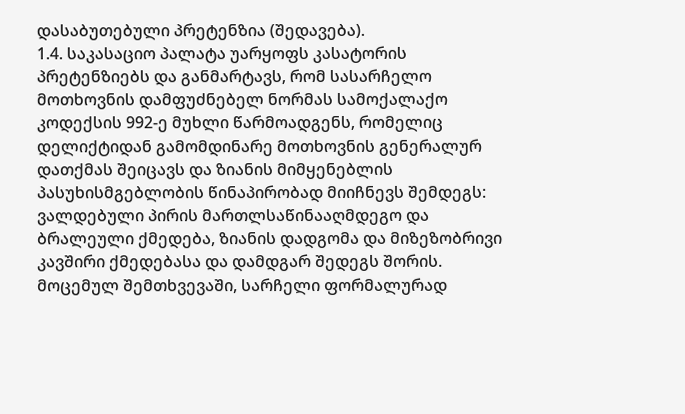დასაბუთებული პრეტენზია (შედავება).
1.4. საკასაციო პალატა უარყოფს კასატორის პრეტენზიებს და განმარტავს, რომ სასარჩელო მოთხოვნის დამფუძნებელ ნორმას სამოქალაქო კოდექსის 992-ე მუხლი წარმოადგენს, რომელიც დელიქტიდან გამომდინარე მოთხოვნის გენერალურ დათქმას შეიცავს და ზიანის მიმყენებლის პასუხისმგებლობის წინაპირობად მიიჩნევს შემდეგს: ვალდებული პირის მართლსაწინააღმდეგო და ბრალეული ქმედება, ზიანის დადგომა და მიზეზობრივი კავშირი ქმედებასა და დამდგარ შედეგს შორის. მოცემულ შემთხვევაში, სარჩელი ფორმალურად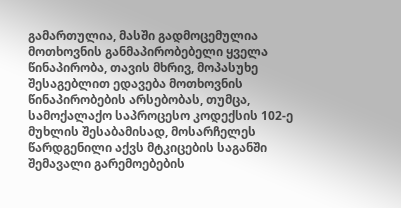გამართულია, მასში გადმოცემულია მოთხოვნის განმაპირობებელი ყველა წინაპირობა, თავის მხრივ, მოპასუხე შესაგებლით ედავება მოთხოვნის წინაპირობების არსებობას, თუმცა, სამოქალაქო საპროცესო კოდექსის 102-ე მუხლის შესაბამისად, მოსარჩელეს წარდგენილი აქვს მტკიცების საგანში შემავალი გარემოებების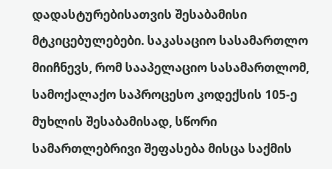დადასტურებისათვის შესაბამისი მტკიცებულებები. საკასაციო სასამართლო მიიჩნევს, რომ სააპელაციო სასამართლომ, სამოქალაქო საპროცესო კოდექსის 105-ე მუხლის შესაბამისად, სწორი სამართლებრივი შეფასება მისცა საქმის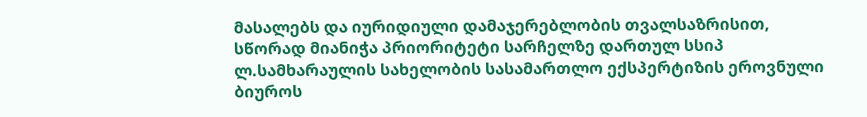მასალებს და იურიდიული დამაჯერებლობის თვალსაზრისით, სწორად მიანიჭა პრიორიტეტი სარჩელზე დართულ სსიპ ლ.სამხარაულის სახელობის სასამართლო ექსპერტიზის ეროვნული ბიუროს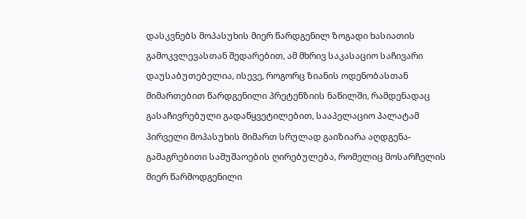დასკვნებს მოპასუხის მიერ წარდგენილ ზოგადი ხასიათის გამოკვლევასთან შედარებით, ამ მხრივ საკასაციო საჩივარი დაუსაბუთებელია, ისევე, როგორც ზიანის ოდენობასთან მიმართებით წარდგენილი პრეტენზიის ნაწილში, რამდენადაც გასაჩივრებული გადაწყვეტილებით, სააპელაციო პალატამ პირველი მოპასუხის მიმართ სრულად გაიზიარა აღდგენა-გამაგრებითი სამუშაოების ღირებულება, რომელიც მოსარჩელის მიერ წარმოდგენილი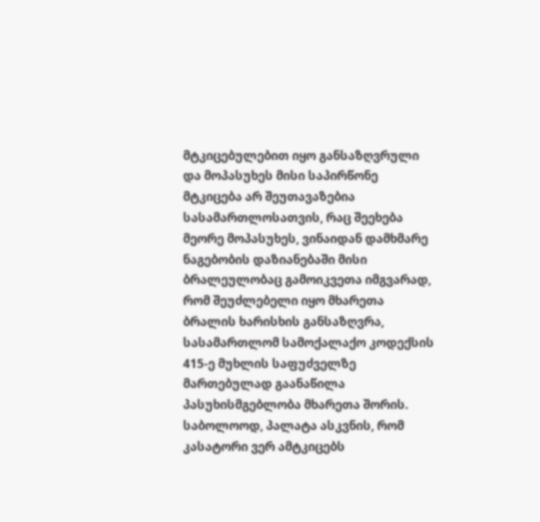მტკიცებულებით იყო განსაზღვრული და მოპასუხეს მისი საპირწონე მტკიცება არ შეუთავაზებია სასამართლოსათვის, რაც შეეხება მეორე მოპასუხეს, ვინაიდან დამხმარე ნაგებობის დაზიანებაში მისი ბრალეულობაც გამოიკვეთა იმგვარად, რომ შეუძლებელი იყო მხარეთა ბრალის ხარისხის განსაზღვრა, სასამართლომ სამოქალაქო კოდექსის 415-ე მუხლის საფუძველზე მართებულად გაანაწილა პასუხისმგებლობა მხარეთა შორის. საბოლოოდ, პალატა ასკვნის, რომ კასატორი ვერ ამტკიცებს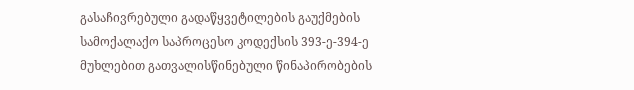გასაჩივრებული გადაწყვეტილების გაუქმების სამოქალაქო საპროცესო კოდექსის 393-ე-394-ე მუხლებით გათვალისწინებული წინაპირობების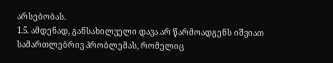არსებობას.
1.5. ამდენად, განსახილველი დავა არ წარმოადგენს იშვიათ სამართლებრივ პრობლემას, რომელიც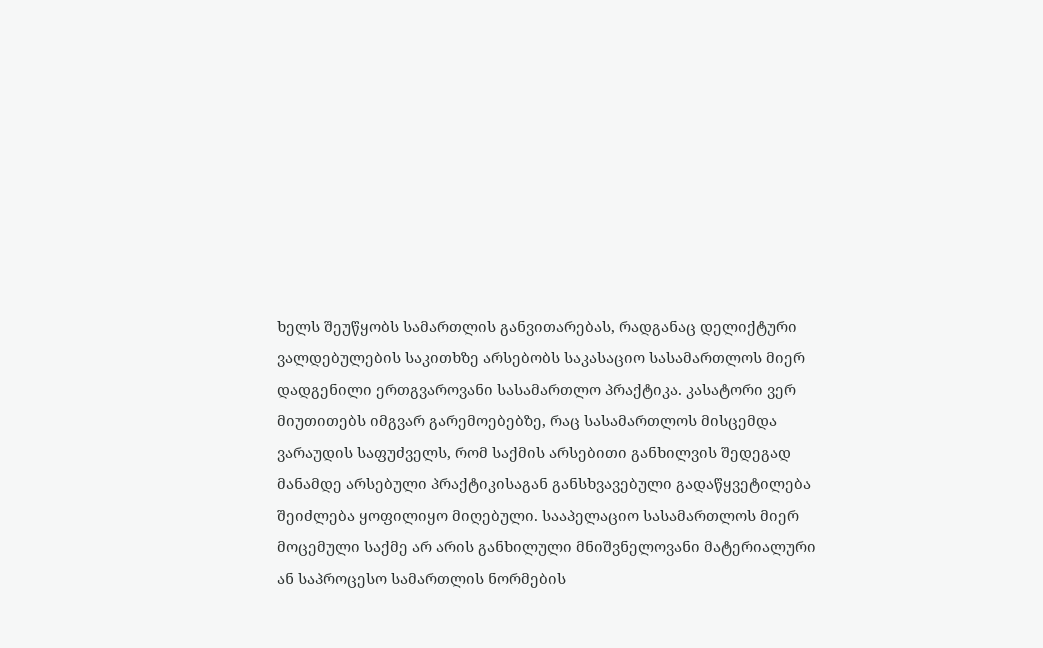ხელს შეუწყობს სამართლის განვითარებას, რადგანაც დელიქტური ვალდებულების საკითხზე არსებობს საკასაციო სასამართლოს მიერ დადგენილი ერთგვაროვანი სასამართლო პრაქტიკა. კასატორი ვერ მიუთითებს იმგვარ გარემოებებზე, რაც სასამართლოს მისცემდა ვარაუდის საფუძველს, რომ საქმის არსებითი განხილვის შედეგად მანამდე არსებული პრაქტიკისაგან განსხვავებული გადაწყვეტილება შეიძლება ყოფილიყო მიღებული. სააპელაციო სასამართლოს მიერ მოცემული საქმე არ არის განხილული მნიშვნელოვანი მატერიალური ან საპროცესო სამართლის ნორმების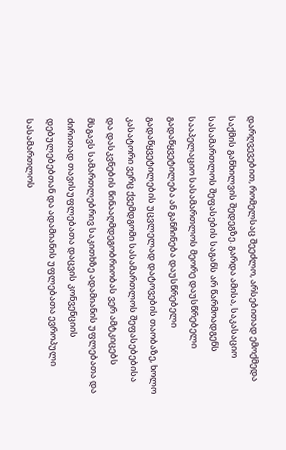დარღვევებით, რომელსაც შეეძლო, არსებითად ემოქმედა საქმის განხილვის შედეგზე. გარდა ამისა, საკასაციო სასამართლოს შეფასების საგანს არ წარმოადგენს სააპელაციო სასამართლოს მეორე დაუსწრებელი გადაწყვეტილება ან განჩინება დაუსწრებელი გადაწყვეტილების უცვლელად დატოვების თაობაზე, ხოლო კასატორი ვერც ქვემდგომი სასამართლოს შეფასებებისა და დასკვნების წინააღმდეგობრიობას ვერ ამტკიცებს მსგავს სამართლებრივ საკითხზე ადამიანის უფლებათა და ძირითად თავისუფლებათა დაცვის კონვენციის დებულებებთან და ადამიანის უფლებათა ევროპული სასამართლოს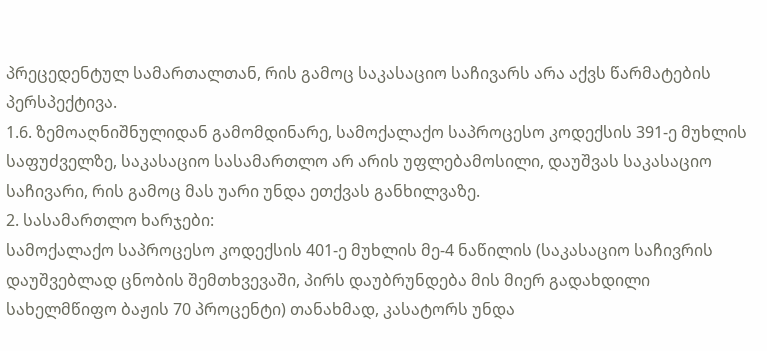პრეცედენტულ სამართალთან, რის გამოც საკასაციო საჩივარს არა აქვს წარმატების პერსპექტივა.
1.6. ზემოაღნიშნულიდან გამომდინარე, სამოქალაქო საპროცესო კოდექსის 391-ე მუხლის საფუძველზე, საკასაციო სასამართლო არ არის უფლებამოსილი, დაუშვას საკასაციო საჩივარი, რის გამოც მას უარი უნდა ეთქვას განხილვაზე.
2. სასამართლო ხარჯები:
სამოქალაქო საპროცესო კოდექსის 401-ე მუხლის მე-4 ნაწილის (საკასაციო საჩივრის დაუშვებლად ცნობის შემთხვევაში, პირს დაუბრუნდება მის მიერ გადახდილი სახელმწიფო ბაჟის 70 პროცენტი) თანახმად, კასატორს უნდა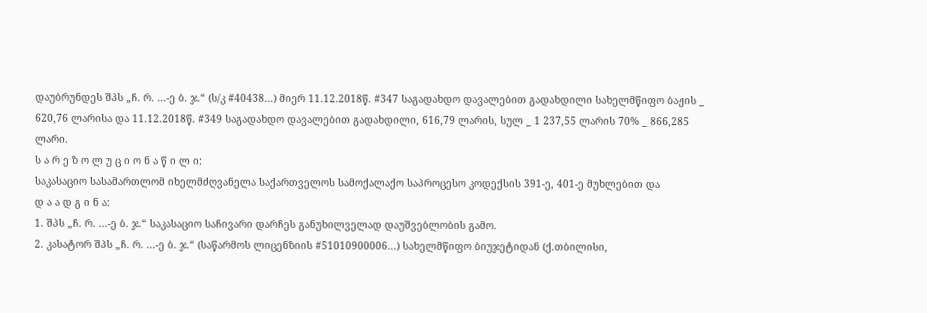დაუბრუნდეს შპს „ჩ. რ. ...-ე ბ. ჯ.“ (ს/კ #40438...) მიერ 11.12.2018წ. #347 საგადახდო დავალებით გადახდილი სახელმწიფო ბაჟის _ 620,76 ლარისა და 11.12.2018წ. #349 საგადახდო დავალებით გადახდილი, 616,79 ლარის, სულ _ 1 237,55 ლარის 70% _ 866,285 ლარი.
ს ა რ ე ზ ო ლ უ ც ი ო ნ ა წ ი ლ ი:
საკასაციო სასამართლომ იხელმძღვანელა საქართველოს სამოქალაქო საპროცესო კოდექსის 391-ე, 401-ე მუხლებით და
დ ა ა დ გ ი ნ ა:
1. შპს „ჩ. რ. ...-ე ბ. ჯ.“ საკასაციო საჩივარი დარჩეს განუხილველად დაუშვებლობის გამო.
2. კასატორ შპს „ჩ. რ. ...-ე ბ. ჯ.“ (საწარმოს ლიცენზიის #51010900006...) სახელმწიფო ბიუჯეტიდან (ქ.თბილისი,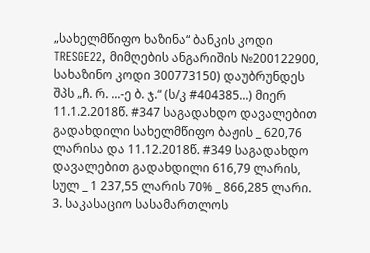„სახელმწიფო ხაზინა“ ბანკის კოდი TRESGE22, მიმღების ანგარიშის №200122900, სახაზინო კოდი 300773150) დაუბრუნდეს შპს „ჩ. რ. ...-ე ბ. ჯ.“ (ს/კ #404385...) მიერ 11.1.2.2018წ. #347 საგადახდო დავალებით გადახდილი სახელმწიფო ბაჟის _ 620,76 ლარისა და 11.12.2018წ. #349 საგადახდო დავალებით გადახდილი 616,79 ლარის, სულ _ 1 237,55 ლარის 70% _ 866,285 ლარი.
3. საკასაციო სასამართლოს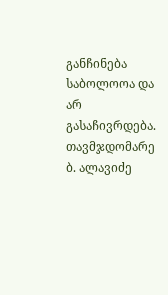განჩინება საბოლოოა და არ გასაჩივრდება.
თავმჯდომარე ბ. ალავიძე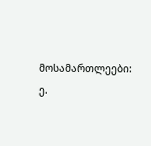მოსამართლეები: ე.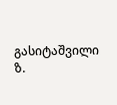გასიტაშვილი
ზ.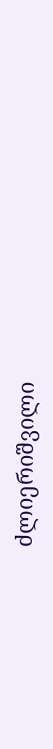ძლიერიშვილი